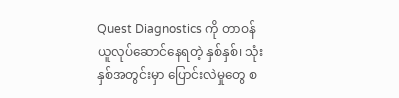Quest Diagnostics ကို တာဝန်ယူလုပ်ဆောင်နေရတဲ့ နှစ်နှစ်၊ သုံးနှစ်အတွင်းမှာ ပြောင်းလဲမှုတွေ စ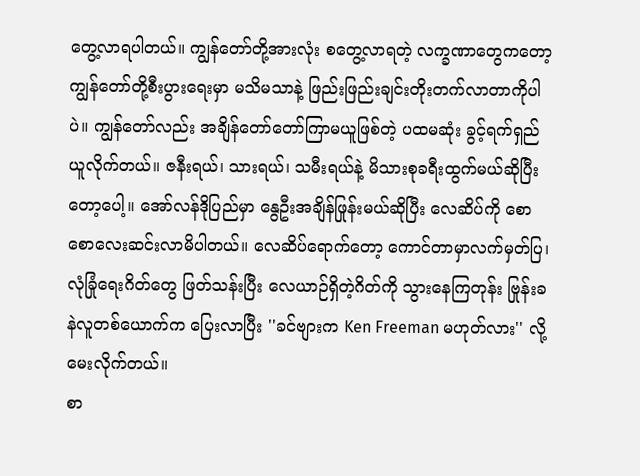တွေ့လာရပါတယ်။ ကျွန်တော်တို့အားလုံး စတွေ့လာရတဲ့ လက္ခဏာတွေကတော့ ကျွန်တော်တို့စီးပွားရေးမှာ မသိမသာနဲ့ ဖြည်းဖြည်းချင်းတိုးတက်လာတာကိုပါပဲ။ ကျွန်တော်လည်း အချိန်တော်တော်ကြာမယူဖြစ်တဲ့ ပထမဆုံး ခွင့်ရက်ရှည်ယူလိုက်တယ်။ ဇနီးရယ်၊ သားရယ်၊ သမီးရယ်နဲ့ မိသားစုခရီးထွက်မယ်ဆိုပြီးတော့ပေါ့။ အော်လန်ဒိုပြည်မှာ နွေဦးအချိန်ဖြုန်းမယ်ဆိုပြီး လေဆိပ်ကို စောစောလေးဆင်းလာမိပါတယ်။ လေဆိပ်ရောက်တော့ ကောင်တာမှာလက်မှတ်ပြ၊ လုံခြုံရေးဂိတ်တွေ ဖြတ်သန်းပြီး လေယာဉ်ရှိတဲ့ဂိတ်ကို သွားနေကြတုန်း ဗြုန်းခနဲလူတစ်ယောက်က ပြေးလာပြီး ''ခင်ဗျားက Ken Freeman မဟုတ်လား'' လို့ မေးလိုက်တယ်။
စာ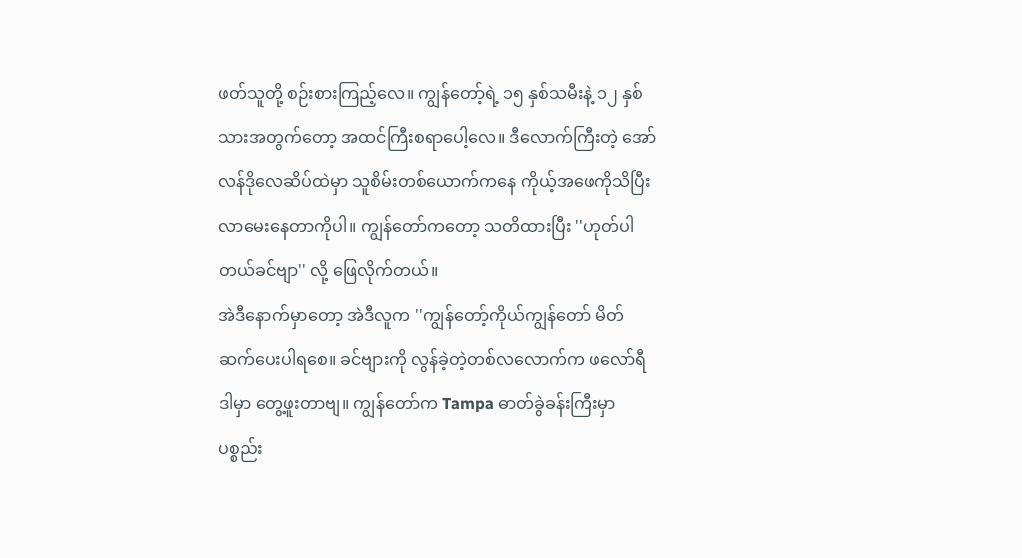ဖတ်သူတို့ စဉ်းစားကြည့်လေ။ ကျွန်တော့်ရဲ့ ၁၅ နှစ်သမီးနဲ့ ၁၂ နှစ်သားအတွက်တော့ အထင်ကြီးစရာပေါ့လေ။ ဒီလောက်ကြီးတဲ့ အော်လန်ဒိုလေဆိပ်ထဲမှာ သူစိမ်းတစ်ယောက်ကနေ ကိုယ့်အဖေကိုသိပြီး လာမေးနေတာကိုပါ။ ကျွန်တော်ကတော့ သတိထားပြီး ''ဟုတ်ပါတယ်ခင်ဗျာ'' လို့ ဖြေလိုက်တယ်။
အဲဒီနောက်မှာတော့ အဲဒီလူက ''ကျွန်တော့်ကိုယ်ကျွန်တော် မိတ်ဆက်ပေးပါရစေ။ ခင်ဗျားကို လွန်ခဲ့တဲ့တစ်လလောက်က ဖလော်ရီဒါမှာ တွေ့ဖူးတာဗျ။ ကျွန်တော်က Tampa ဓာတ်ခွဲခန်းကြီးမှာ ပစ္စည်း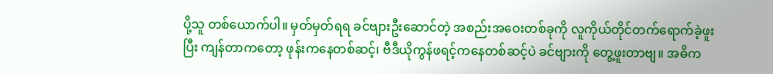ပို့သူ တစ်ယောက်ပါ။ မှတ်မှတ်ရရ ခင်ဗျားဦးဆောင်တဲ့ အစည်းအဝေးတစ်ခုကို လူကိုယ်တိုင်တက်ရောက်ခဲ့ဖူးပြီး ကျန်တာကတော့ ဖုန်းကနေတစ်ဆင့်၊ ဗီဒီယိုကွန်ဖရင့်ကနေတစ်ဆင့်ပဲ ခင်ဗျားကို တွေ့ဖူးတာဗျ။ အဓိက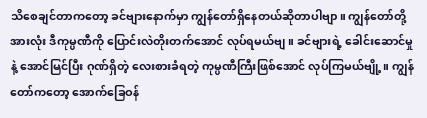သိစေချင်တာကတော့ ခင်ဗျားနောက်မှာ ကျွန်တော်ရှိနေတယ်ဆိုတာပါဗျာ။ ကျွန်တော်တို့အားလုံး ဒီကုမ္ပဏီကို ပြောင်းလဲတိုးတက်အောင် လုပ်ရမယ်ဗျ။ ခင်ဗျားရဲ့ ခေါင်းဆောင်မှုနဲ့ အောင်မြင်ပြီး ဂုဏ်ရှိတဲ့ လေးစားခံရတဲ့ ကုမ္ပဏီကြီးဖြစ်အောင် လုပ်ကြမယ်ဗျို့။ ကျွန်တော်ကတော့ အောက်ခြေဝန်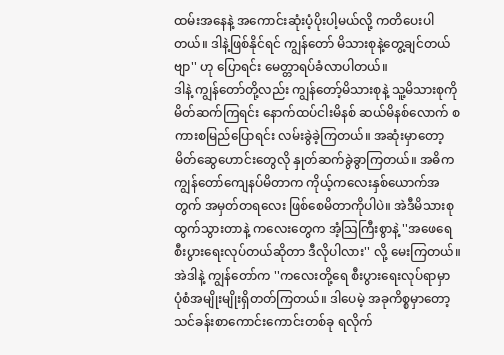ထမ်းအနေနဲ့ အကောင်းဆုံးပံ့ပိုးပါ့မယ်လို့ ကတိပေးပါတယ်။ ဒါနဲ့ဖြစ်နိုင်ရင် ကျွန်တော် မိသားစုနဲ့တွေ့ချင်တယ်ဗျာ'' ဟု ပြောရင်း မေတ္တာရပ်ခံလာပါတယ်။
ဒါနဲ့ ကျွန်တော်တို့လည်း ကျွန်တော့်မိသားစုနဲ့ သူ့မိသားစုကို မိတ်ဆက်ကြရင်း နောက်ထပ်ငါးမိနစ် ဆယ်မိနစ်လောက် စကားစမြည်ပြောရင်း လမ်းခွဲခဲ့ကြတယ်။ အဆုံးမှာတော့ မိတ်ဆွေဟောင်းတွေလို နှုတ်ဆက်ခွဲခွာကြတယ်။ အဓိက ကျွန်တော်ကျေနပ်မိတာက ကိုယ့်ကလေးနှစ်ယောက်အတွက် အမှတ်တရလေး ဖြစ်စေမိတာကိုပါပဲ။ အဲဒီမိသားစုထွက်သွားတာနဲ့ ကလေးတွေက အံ့သြကြီးစွာနဲ့ ''အဖေရေ စီးပွားရေးလုပ်တယ်ဆိုတာ ဒီလိုပါလား'' လို့ မေးကြတယ်။ အဲဒါနဲ့ ကျွန်တော်က ''ကလေးတို့ရေ စီးပွားရေးလုပ်ရာမှာ ပုံစံအမျိုးမျိုးရှိတတ်ကြတယ်။ ဒါပေမဲ့ အခုကိစ္စမှာတော့ သင်ခန်းစာကောင်းကောင်းတစ်ခု ရလိုက်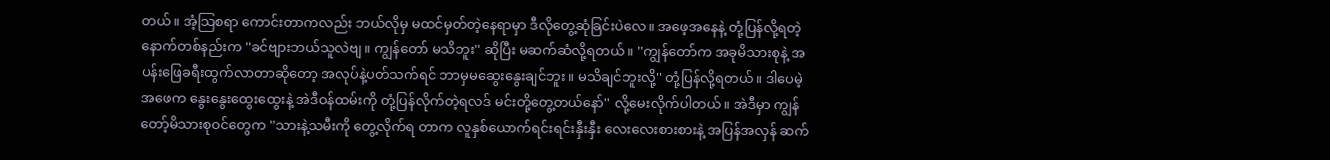တယ်။ အံ့သြစရာ ကောင်းတာကလည်း ဘယ်လိုမှ မထင်မှတ်တဲ့နေရာမှာ ဒီလိုတွေ့ဆုံခြင်းပဲလေ။ အဖေ့အနေနဲ့ တုံ့ပြန်လို့ရတဲ့ နောက်တစ်နည်းက ''ခင်ဗျားဘယ်သူလဲဗျ။ ကျွန်တော် မသိဘူး'' ဆိုပြီး မဆက်ဆံလို့ရတယ်။ ''ကျွန်တော်က အခုမိသားစုနဲ့ အပန်းဖြေခရီးထွက်လာတာဆိုတော့ အလုပ်နဲ့ပတ်သက်ရင် ဘာမှမဆွေးနွေးချင်ဘူး။ မသိချင်ဘူးလို့'' တုံ့ပြန်လို့ရတယ်။ ဒါပေမဲ့ အဖေက နွေးနွေးထွေးထွေးနဲ့ အဲဒီဝန်ထမ်းကို တုံ့ပြန်လိုက်တဲ့ရလဒ် မင်းတို့တွေ့တယ်နော်'' လို့မေးလိုက်ပါတယ်။ အဲဒီမှာ ကျွန်တော့်မိသားစုဝင်တွေက ''သားနဲ့သမီးကို တွေ့လိုက်ရ တာက လူနှစ်ယောက်ရင်းရင်းနှီးနှီး လေးလေးစားစားနဲ့ အပြန်အလှန် ဆက်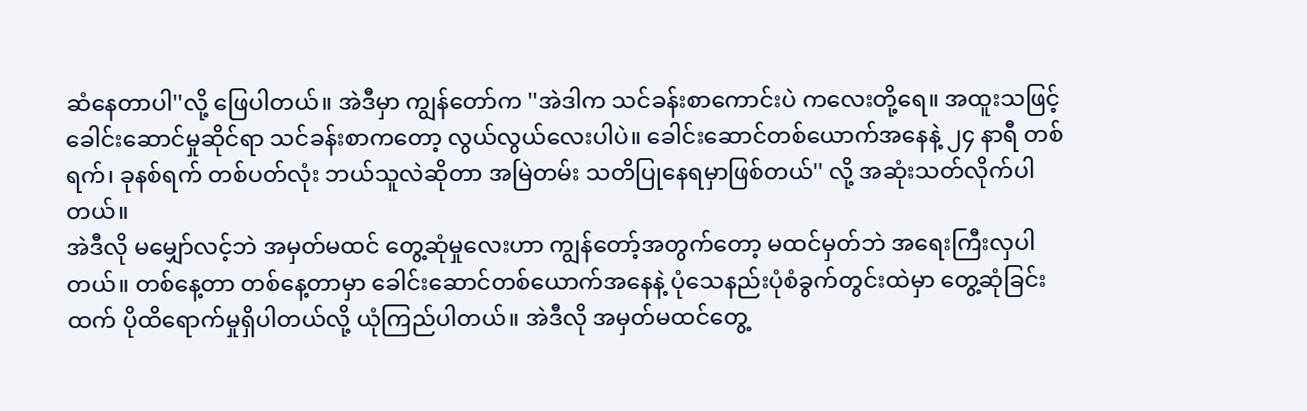ဆံနေတာပါ''လို့ ဖြေပါတယ်။ အဲဒီမှာ ကျွန်တော်က ''အဲဒါက သင်ခန်းစာကောင်းပဲ ကလေးတို့ရေ။ အထူးသဖြင့် ခေါင်းဆောင်မှုဆိုင်ရာ သင်ခန်းစာကတော့ လွယ်လွယ်လေးပါပဲ။ ခေါင်းဆောင်တစ်ယောက်အနေနဲ့ ၂၄ နာရီ တစ်ရက်၊ ခုနစ်ရက် တစ်ပတ်လုံး ဘယ်သူလဲဆိုတာ အမြဲတမ်း သတိပြုနေရမှာဖြစ်တယ်'' လို့ အဆုံးသတ်လိုက်ပါတယ်။
အဲဒီလို မမျှော်လင့်ဘဲ အမှတ်မထင် တွေ့ဆုံမှုလေးဟာ ကျွန်တော့်အတွက်တော့ မထင်မှတ်ဘဲ အရေးကြီးလှပါတယ်။ တစ်နေ့တာ တစ်နေ့တာမှာ ခေါင်းဆောင်တစ်ယောက်အနေနဲ့ ပုံသေနည်းပုံစံခွက်တွင်းထဲမှာ တွေ့ဆုံခြင်းထက် ပိုထိရောက်မှုရှိပါတယ်လို့ ယုံကြည်ပါတယ်။ အဲဒီလို အမှတ်မထင်တွေ့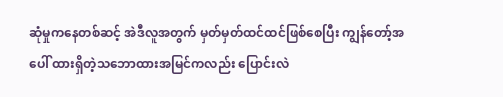ဆုံမှုကနေတစ်ဆင့် အဲဒီလူအတွက် မှတ်မှတ်ထင်ထင်ဖြစ်စေပြီး ကျွန်တော့်အပေါ် ထားရှိတဲ့သဘောထားအမြင်ကလည်း ပြောင်းလဲ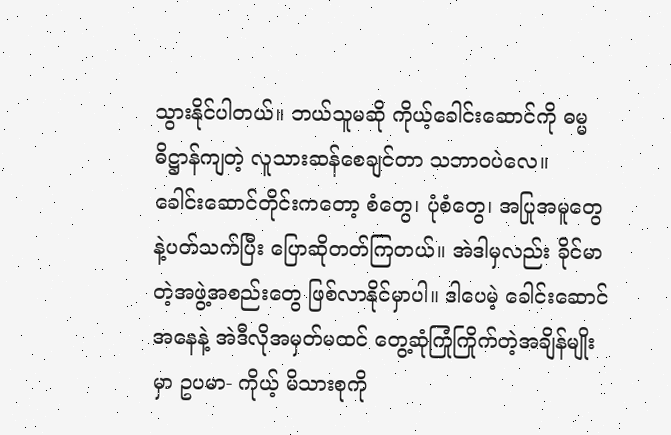သွားနိုင်ပါတယ်။ ဘယ်သူမဆို ကိုယ့်ခေါင်းဆောင်ကို ဓမ္မဓိဋ္ဌာန်ကျတဲ့ လူသားဆန်စေချင်တာ သဘာဝပဲလေ။
ခေါင်းဆောင်တိုင်းကတော့ စံတွေ၊ ပုံစံတွေ၊ အပြုအမူတွေနဲ့ပတ်သက်ပြီး ပြောဆိုတတ်ကြတယ်။ အဲဒါမှလည်း ခိုင်မာတဲ့အဖွဲ့အစည်းတွေ ဖြစ်လာနိုင်မှာပါ။ ဒါပေမဲ့ ခေါင်းဆောင်အနေနဲ့ အဲဒီလိုအမှတ်မထင် တွေ့ဆုံကြုံကြိုက်တဲ့အချိန်မျိုးမှာ ဥပမာ- ကိုယ့် မိသားစုကို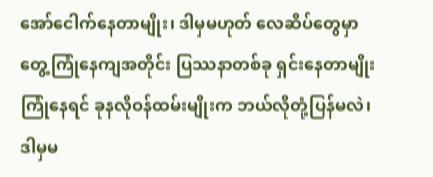အော်ငေါက်နေတာမျိုး၊ ဒါမှမဟုတ် လေဆိပ်တွေမှာ တွေ့ကြုံနေကျအတိုင်း ပြဿနာတစ်ခု ရှင်းနေတာမျိုးကြုံနေရင် ခုနလိုဝန်ထမ်းမျိုးက ဘယ်လိုတုံ့ပြန်မလဲ၊ ဒါမှမ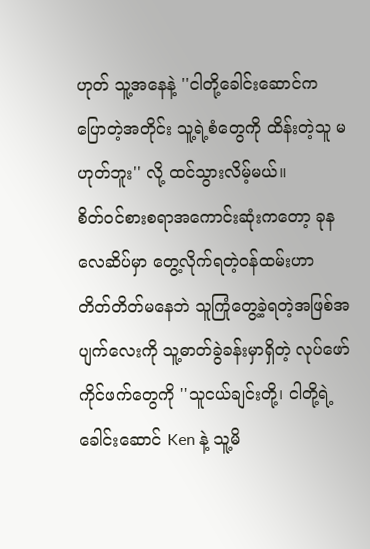ဟုတ် သူ့အနေနဲ့ ''ငါတို့ခေါင်းဆောင်က ပြောတဲ့အတိုင်း သူ့ရဲ့စံတွေကို ထိန်းတဲ့သူ မဟုတ်ဘူး'' လို့ ထင်သွားလိမ့်မယ်။
စိတ်ဝင်စားစရာအကောင်းဆုံးကတော့ ခုန လေဆိပ်မှာ တွေ့လိုက်ရတဲ့ဝန်ထမ်းဟာ တိတ်တိတ်မနေဘဲ သူကြုံတွေ့ခဲ့ရတဲ့အဖြစ်အပျက်လေးကို သူ့ဓာတ်ခွဲခန်းမှာရှိတဲ့ လုပ်ဖော်ကိုင်ဖက်တွေကို ''သူငယ်ချင်းတို့၊ ငါတို့ရဲ့ခေါင်းဆောင် Ken နဲ့ သူ့မိ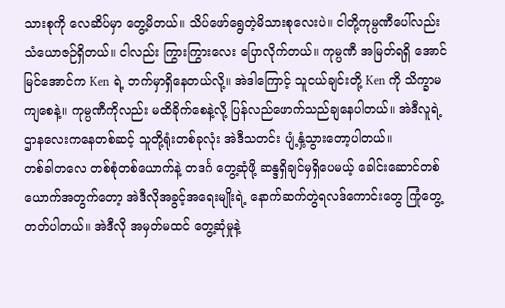သားစုကို လေဆိပ်မှာ တွေ့မိတယ်။ သိပ်ဖော်ရွေတဲ့မိသားစုလေးပဲ။ ငါတို့ကုမ္ပဏီပေါ်လည်း သံယောဇဉ်ရှိတယ်။ ငါလည်း ကြွားကြွားလေး ပြောလိုက်တယ်။ ကုမ္ပဏီ အမြတ်ရရှိ အောင်မြင်အောင်က Ken ရဲ့ ဘက်မှာရှိနေတယ်လို့။ အဲဒါကြောင့် သူငယ်ချင်းတို့ Ken ကို သိက္ခာမကျစေနဲ့။ ကုမ္ပဏီကိုလည်း မထိခိုက်စေနဲ့လို့ ပြန်လည်ဖောက်သည်ချနေပါတယ်။ အဲဒီလူရဲ့ ဌာနလေးကနေတစ်ဆင့် သူတို့ရုံးတစ်ခုလုံး အဲဒီသတင်း ပျံ့နှံ့သွားတော့ပါတယ်။
တစ်ခါတလေ တစ်စုံတစ်ယောက်နဲ့ တဒင်္ဂ တွေ့ဆုံဖို့ ဆန္ဒရှိချင်မှရှိပေမယ့် ခေါင်းဆောင်တစ်ယောက်အတွက်တော့ အဲဒီလိုအခွင့်အရေးမျိုးရဲ့ နောက်ဆက်တွဲရလဒ်ကောင်းတွေ ကြုံတွေ့တတ်ပါတယ်။ အဲဒီလို အမှတ်မထင် တွေ့ဆုံမှုနဲ့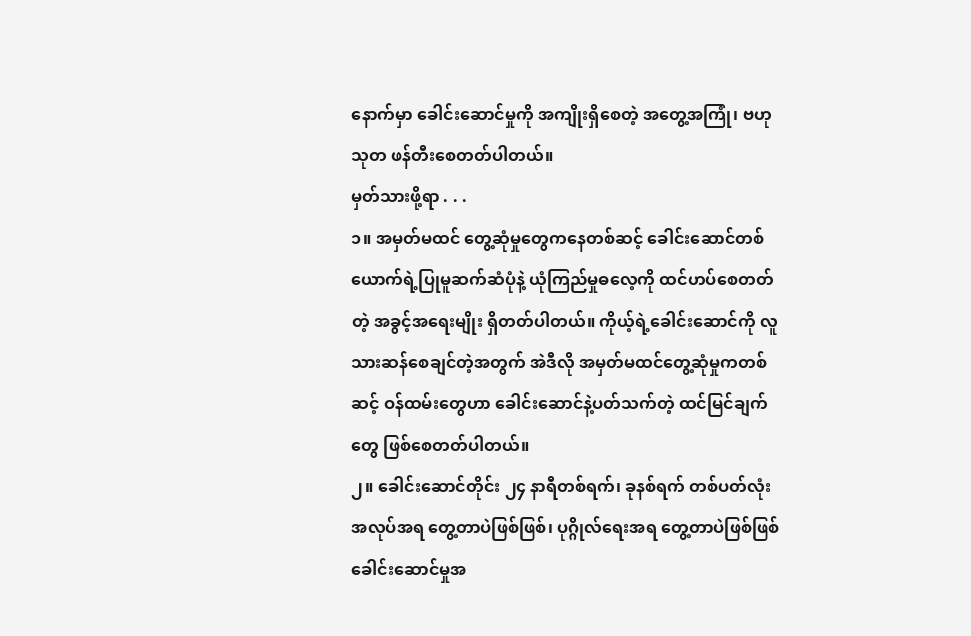နောက်မှာ ခေါင်းဆောင်မှုကို အကျိုးရှိစေတဲ့ အတွေ့အကြုံ၊ ဗဟုသုတ ဖန်တီးစေတတ်ပါတယ်။
မှတ်သားဖို့ရာ . . .
၁။ အမှတ်မထင် တွေ့ဆုံမှုတွေကနေတစ်ဆင့် ခေါင်းဆောင်တစ်ယောက်ရဲ့ပြုမူဆက်ဆံပုံနဲ့ ယုံကြည်မှုဓလေ့ကို ထင်ဟပ်စေတတ်တဲ့ အခွင့်အရေးမျိုး ရှိတတ်ပါတယ်။ ကိုယ့်ရဲ့ခေါင်းဆောင်ကို လူသားဆန်စေချင်တဲ့အတွက် အဲဒီလို အမှတ်မထင်တွေ့ဆုံမှုကတစ်ဆင့် ဝန်ထမ်းတွေဟာ ခေါင်းဆောင်နဲ့ပတ်သက်တဲ့ ထင်မြင်ချက်တွေ ဖြစ်စေတတ်ပါတယ်။
၂။ ခေါင်းဆောင်တိုင်း ၂၄ နာရီတစ်ရက်၊ ခုနစ်ရက် တစ်ပတ်လုံး အလုပ်အရ တွေ့တာပဲဖြစ်ဖြစ်၊ ပုဂ္ဂိုလ်ရေးအရ တွေ့တာပဲဖြစ်ဖြစ် ခေါင်းဆောင်မှုအ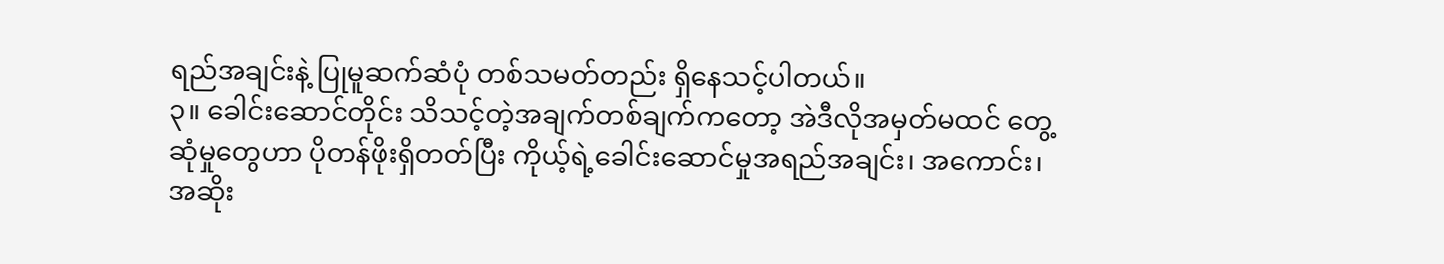ရည်အချင်းနဲ့ ပြုမူဆက်ဆံပုံ တစ်သမတ်တည်း ရှိနေသင့်ပါတယ်။
၃။ ခေါင်းဆောင်တိုင်း သိသင့်တဲ့အချက်တစ်ချက်ကတော့ အဲဒီလိုအမှတ်မထင် တွေ့ဆုံမှုတွေဟာ ပိုတန်ဖိုးရှိတတ်ပြီး ကိုယ့်ရဲ့ခေါင်းဆောင်မှုအရည်အချင်း၊ အကောင်း၊ အဆိုး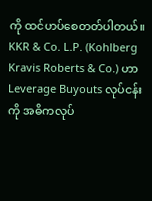ကို ထင်ဟပ်စေတတ်ပါတယ်။
KKR & Co. L.P. (Kohlberg Kravis Roberts & Co.) ဟာ Leverage Buyouts လုပ်ငန်းကို အဓိကလုပ်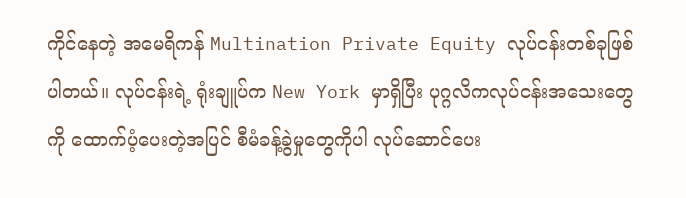ကိုင်နေတဲ့ အမေရိကန် Multination Private Equity လုပ်ငန်းတစ်ခုဖြစ်ပါတယ်။ လုပ်ငန်းရဲ့ ရုံးချူပ်က New York မှာရှိပြီး ပုဂ္ဂလိကလုပ်ငန်းအသေးတွေကို ထောက်ပံ့ပေးတဲ့အပြင် စီမံခန့်ခွဲမှုတွေကိုပါ လုပ်ဆောင်ပေး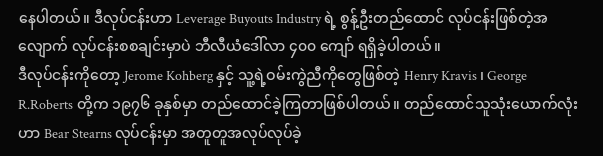နေပါတယ်။ ဒီလုပ်ငန်းဟာ Leverage Buyouts Industry ရဲ့ စွန့်ဦးတည်ထောင် လုပ်ငန်းဖြစ်တဲ့အလျောက် လုပ်ငန်းစစချင်းမှာပဲ ဘီလီယံဒေါ်လာ ၄၀၀ ကျော် ရရှိခဲ့ပါတယ်။
ဒီလုပ်ငန်းကိုတော့ Jerome Kohberg နှင့် သူ့ရဲ့ဝမ်းကွဲညီကိုတွေဖြစ်တဲ့ Henry Kravis ၊ George R.Roberts တို့က ၁၉၇၆ ခုနှစ်မှာ တည်ထောင်ခဲ့ကြတာဖြစ်ပါတယ်။ တည်ထောင်သူသုံးယောက်လုံးဟာ Bear Stearns လုပ်ငန်းမှာ အတူတူအလုပ်လုပ်ခဲ့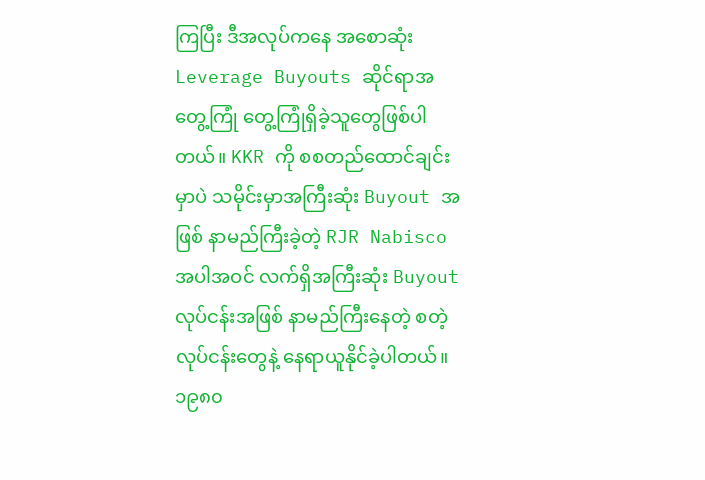ကြပြီး ဒီအလုပ်ကနေ အစောဆုံး Leverage Buyouts ဆိုင်ရာအတွေ့ကြုံ တွေ့ကြုံရှိခဲ့သူတွေဖြစ်ပါတယ်။ KKR ကို စစတည်ထောင်ချင်းမှာပဲ သမိုင်းမှာအကြီးဆုံး Buyout အဖြစ် နာမည်ကြီးခဲ့တဲ့ RJR Nabisco အပါအဝင် လက်ရှိအကြီးဆုံး Buyout လုပ်ငန်းအဖြစ် နာမည်ကြီးနေတဲ့ စတဲ့ လုပ်ငန်းတွေနဲ့ နေရာယူနိုင်ခဲ့ပါတယ်။ ၁၉၈၀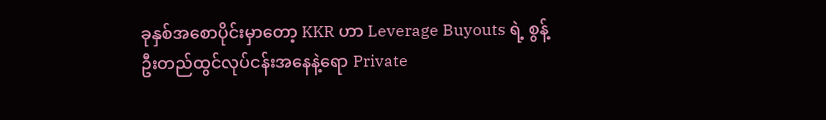ခုနှစ်အစောပိုင်းမှာတော့ KKR ဟာ Leverage Buyouts ရဲ့ စွန့်ဦးတည်ထွင်လုပ်ငန်းအနေနဲ့ရော Private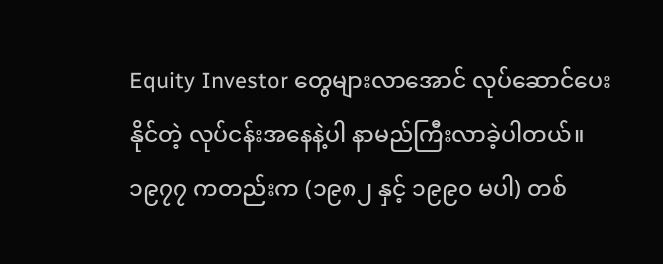Equity Investor တွေများလာအောင် လုပ်ဆောင်ပေးနိုင်တဲ့ လုပ်ငန်းအနေနဲ့ပါ နာမည်ကြီးလာခဲ့ပါတယ်။ ၁၉၇၇ ကတည်းက (၁၉၈၂ နှင့် ၁၉၉၀ မပါ) တစ်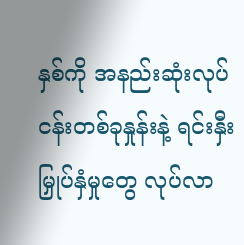နှစ်ကို အနည်းဆုံးလုပ်ငန်းတစ်ခုနှုန်းနဲ့ ရင်းနှီးမြှုပ်နှံမှုတွေ လုပ်လာ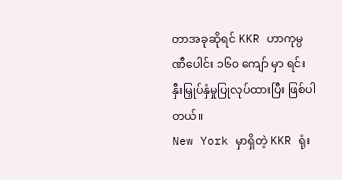တာအခုဆိုရင် KKR ဟာကုမ္ပဏီပေါင်း ၁၆၀ ကျော် မှာ ရင်းနှီးမြှုပ်နှံမှုပြုလုပ်ထားပြီး ဖြစ်ပါတယ်။
New York မှာရှိတဲ့ KKR ရုံး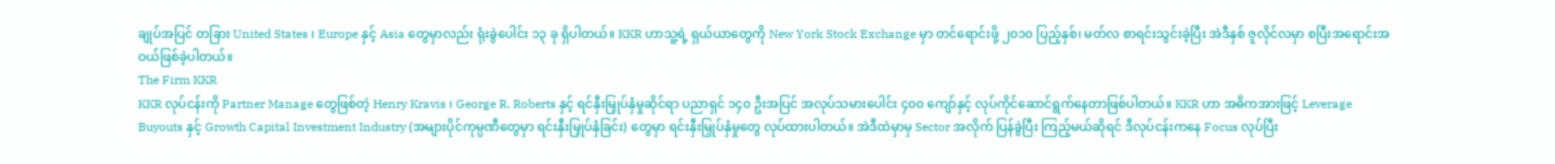ချုပ်အပြင် တခြား United States ၊ Europe နှင့် Asia တွေမှာလည်း ရုံးခွဲပေါင်း ၁၃ ခု ရှိပါတယ်။ KKR ဟာသူ့ရဲ့ ရှယ်ယာတွေကို New York Stock Exchange မှာ တင်ရောင်းဖို့ ၂၀၁၀ ပြည့်နှစ်၊ မတ်လ စာရင်းသွင်းခဲ့ပြီး အဲဒီနှစ် ဇူလိုင်လမှာ စပြီးအရောင်းအဝယ်ဖြစ်ခဲ့ပါတယ်။
The Firm KKR
KKR လုပ်ငန်းကို Partner Manage တွေဖြစ်တဲ့ Henry Kravis ၊ George R. Roberts နှင့် ရင်နှီးမြှုပ်နှံမှုဆိုင်ရာ ပညာရှင် ၁၄၀ ဦးအပြင် အလုပ်သမားပေါင်း ၄၀၀ ကျော်နှင့် လုပ်ကိုင်ဆောင်ရွက်နေတာဖြစ်ပါတယ်။ KKR ဟာ အဓိကအားဖြင့် Leverage Buyouts နှင့် Growth Capital Investment Industry (အများပိုင်ကုမ္ပဏီတွေမှာ ရင်းနှီးမြှုပ်နှံခြင်း) တွေမှာ ရင်းနှီးမြှုပ်နှံမှုတွေ လုပ်ထားပါတယ်။ အဲဒီထဲမှာမှ Sector အလိုက် ပြန်ခွဲပြီး ကြည့်မယ်ဆိုရင် ဒီလုပ်ငန်းကနေ Focus လုပ်ပြီး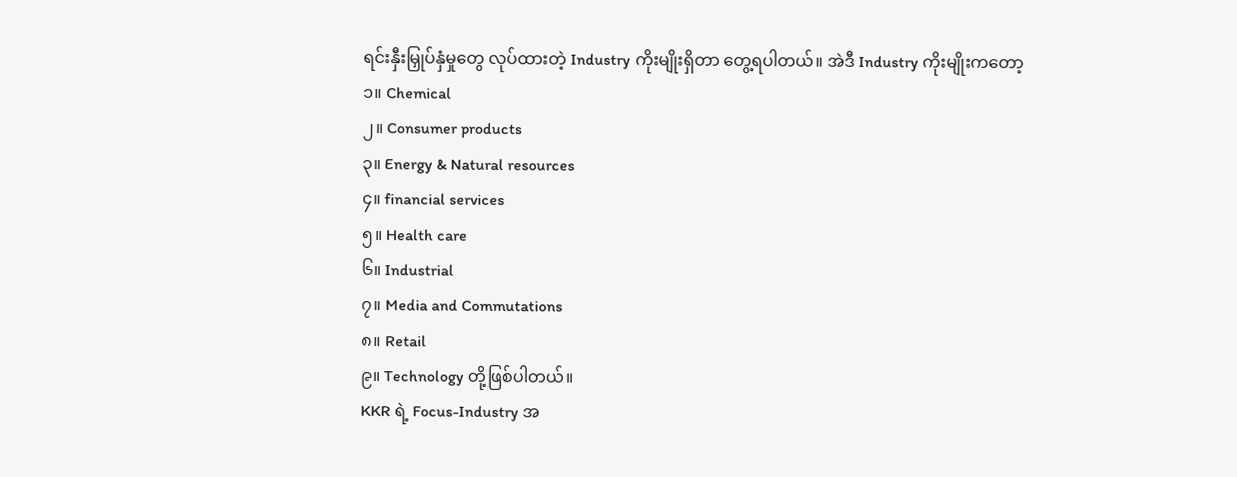ရင်းနှီးမြှုပ်နှံမှုတွေ လုပ်ထားတဲ့ Industry ကိုးမျိုးရှိတာ တွေ့ရပါတယ်။ အဲဒီ Industry ကိုးမျိုးကတော့
၁။ Chemical
၂။ Consumer products
၃။ Energy & Natural resources
၄။ financial services
၅။ Health care
၆။ Industrial
၇။ Media and Commutations
၈။ Retail
၉။ Technology တို့ဖြစ်ပါတယ်။
KKR ရဲ့ Focus-Industry အ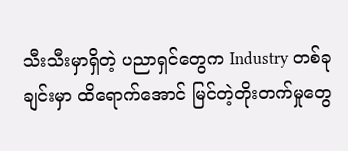သီးသီးမှာရှိတဲ့ ပညာရှင်တွေက Industry တစ်ခုချင်းမှာ ထိရောက်အောင် မြင်တဲ့တိုးတက်မှုတွေ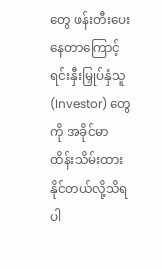တွေ ဖန်းတီးပေးနေတာကြောင့် ရင်းနှီးမြှုပ်နှံသူ (Investor) တွေကို အခိုင်မာ ထိန်းသိမ်းထားနိုင်တယ်လို့သိရပါ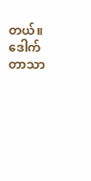တယ်။
ဒေါက်တာသာ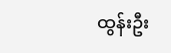ထွန်းဦး